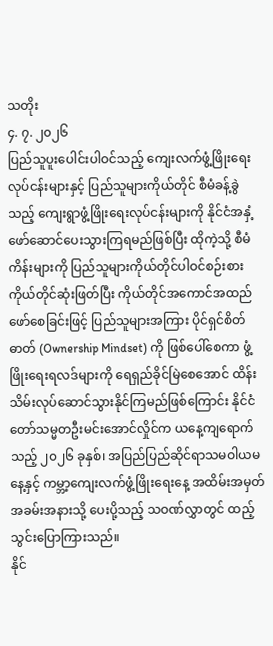သတိုး
၄. ၇. ၂၀၂၆
ပြည်သူပူးပေါင်းပါဝင်သည့် ကျေးလက်ဖွံ့ဖြိုးရေးလုပ်ငန်းများနှင့် ပြည်သူများကိုယ်တိုင် စီမံခန့်ခွဲသည့် ကျေးရွာဖွံ့ဖြိုးရေးလုပ်ငန်းများကို နိုင်ငံအနှံ့ဖော်ဆောင်ပေးသွားကြရမည်ဖြစ်ပြီး ထိုကဲ့သို့ စီမံကိန်းများကို ပြည်သူများကိုယ်တိုင်ပါဝင်စဉ်းစား ကိုယ်တိုင်ဆုံးဖြတ်ပြီး ကိုယ်တိုင်အကောင်အထည်ဖော်စေခြင်းဖြင့် ပြည်သူများအကြား ပိုင်ရှင်စိတ်ဓာတ် (Ownership Mindset) ကို ဖြစ်ပေါ်စေကာ ဖွံ့ဖြိုးရေးရလဒ်များကို ရေရှည်ခိုင်မြဲစေအောင် ထိန်းသိမ်းလုပ်ဆောင်သွားနိုင်ကြမည်ဖြစ်ကြောင်း နိုင်ငံတော်သမ္မတဦးမင်းအောင်လှိုင်က ယနေ့ကျရောက်သည့် ၂၀၂၆ ခုနှစ်၊ အပြည်ပြည်ဆိုင်ရာသမဝါယမနေ့နှင့် ကမ္ဘာ့ကျေးလက်ဖွံ့ဖြိုးရေးနေ့ အထိမ်းအမှတ်အခမ်းအနားသို့ ပေးပို့သည့် သဝဏ်လွှာတွင် ထည့်သွင်းပြောကြားသည်။
နိုင်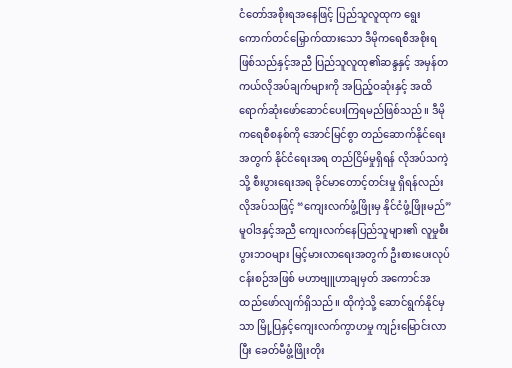ငံတော်အစိုးရအနေဖြင့် ပြည်သူလူထုက ရွေးကောက်တင်မြှောက်ထားသော ဒီမိုကရေစီအစိုးရဖြစ်သည်နှင့်အညီ ပြည်သူလူထု၏ဆန္ဒနှင့် အမှန်တကယ်လိုအပ်ချက်များကို အပြည့်ဝဆုံးနှင့် အထိရောက်ဆုံးဖော်ဆောင်ပေးကြရမည်ဖြစ်သည်။ ဒီမိုကရေစီစနစ်ကို အောင်မြင်စွာ တည်ဆောက်နိုင်ရေးအတွက် နိုင်ငံရေးအရ တည်ငြိမ်မှုရှိရန် လိုအပ်သကဲ့သို့ စီးပွားရေးအရ ခိုင်မာတောင့်တင်းမှု ရှိရန်လည်း လိုအပ်သဖြင့် “ကျေးလက်ဖွံ့ဖြိုးမှ နိုင်ငံဖွံ့ဖြိုးမည်” မူဝါဒနှင့်အညီ ကျေးလက်နေပြည်သူများ၏ လူမှုစီးပွားဘဝများ မြင့်မားလာရေးအတွက် ဦးစားပေးလုပ်ငန်းစဉ်အဖြစ် မဟာဗျူဟာချမှတ် အကောင်အထည်ဖော်လျက်ရှိသည်။ ထိုကဲ့သို့ ဆောင်ရွက်နိုင်မှသာ မြို့ပြနှင့်ကျေးလက်ကွာဟမှု ကျဉ်းမြောင်းလာပြီး ခေတ်မီဖွံ့ဖြိုးတိုး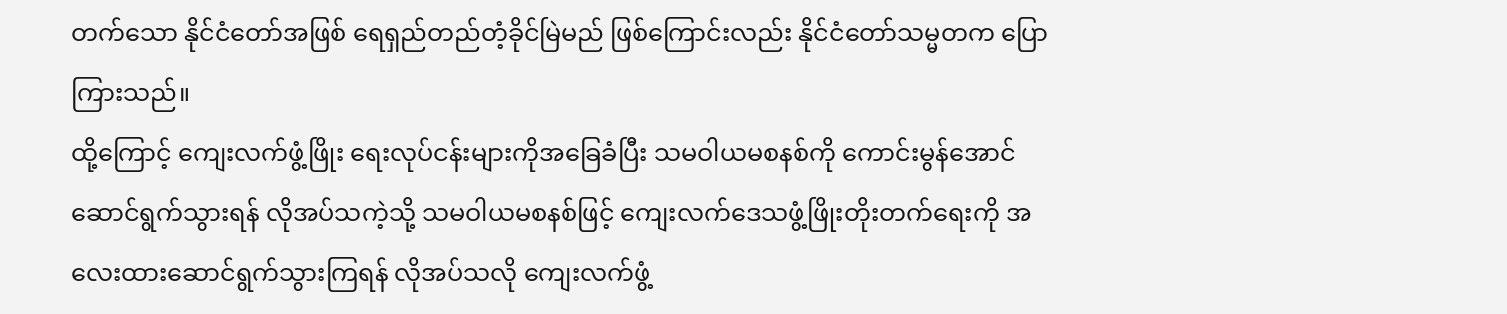တက်သော နိုင်ငံတော်အဖြစ် ရေရှည်တည်တံ့ခိုင်မြဲမည် ဖြစ်ကြောင်းလည်း နိုင်ငံတော်သမ္မတက ပြောကြားသည်။
ထို့ကြောင့် ကျေးလက်ဖွံ့ဖြိုး ရေးလုပ်ငန်းများကိုအခြေခံပြီး သမဝါယမစနစ်ကို ကောင်းမွန်အောင် ဆောင်ရွက်သွားရန် လိုအပ်သကဲ့သို့ သမဝါယမစနစ်ဖြင့် ကျေးလက်ဒေသဖွံ့ဖြိုးတိုးတက်ရေးကို အလေးထားဆောင်ရွက်သွားကြရန် လိုအပ်သလို ကျေးလက်ဖွံ့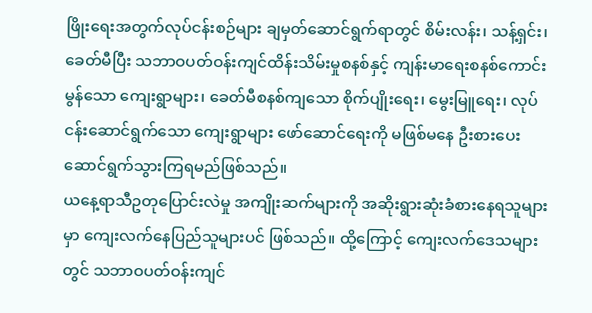ဖြိုးရေးအတွက်လုပ်ငန်းစဉ်များ ချမှတ်ဆောင်ရွက်ရာတွင် စိမ်းလန်း၊ သန့်ရှင်း၊ ခေတ်မီပြီး သဘာဝပတ်ဝန်းကျင်ထိန်းသိမ်းမှုစနစ်နှင့် ကျန်းမာရေးစနစ်ကောင်းမွန်သော ကျေးရွာများ၊ ခေတ်မီစနစ်ကျသော စိုက်ပျိုးရေး၊ မွေးမြူရေး၊ လုပ်ငန်းဆောင်ရွက်သော ကျေးရွာများ ဖော်ဆောင်ရေးကို မဖြစ်မနေ ဦးစားပေးဆောင်ရွက်သွားကြရမည်ဖြစ်သည်။
ယနေ့ရာသီဥတုပြောင်းလဲမှု အကျိုးဆက်များကို အဆိုးရွားဆုံးခံစားနေရသူများမှာ ကျေးလက်နေပြည်သူများပင် ဖြစ်သည်။ ထို့ကြောင့် ကျေးလက်ဒေသများတွင် သဘာဝပတ်ဝန်းကျင်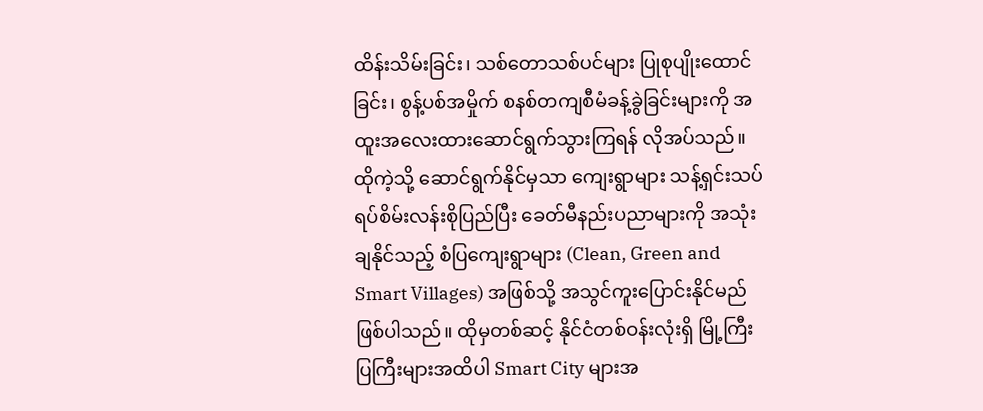ထိန်းသိမ်းခြင်း၊ သစ်တောသစ်ပင်များ ပြုစုပျိုးထောင်ခြင်း၊ စွန့်ပစ်အမှိုက် စနစ်တကျစီမံခန့်ခွဲခြင်းများကို အထူးအလေးထားဆောင်ရွက်သွားကြရန် လိုအပ်သည်။ ထိုကဲ့သို့ ဆောင်ရွက်နိုင်မှသာ ကျေးရွာများ သန့်ရှင်းသပ်ရပ်စိမ်းလန်းစိုပြည်ပြီး ခေတ်မီနည်းပညာများကို အသုံးချနိုင်သည့် စံပြကျေးရွာများ (Clean, Green and Smart Villages) အဖြစ်သို့ အသွင်ကူးပြောင်းနိုင်မည်ဖြစ်ပါသည်။ ထိုမှတစ်ဆင့် နိုင်ငံတစ်ဝန်းလုံးရှိ မြို့ကြီးပြကြီးများအထိပါ Smart City များအ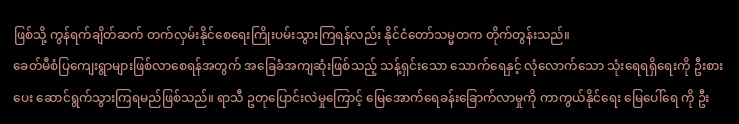ဖြစ်သို့ ကွန်ရက်ချိတ်ဆက် တက်လှမ်းနိုင်စေရေးကြိုးပမ်းသွားကြရန်လည်း နိုင်ငံတော်သမ္မတက တိုက်တွန်းသည်။
ခေတ်မီစံပြကျေးရွာများဖြစ်လာစေရန်အတွက် အခြေခံအကျဆုံးဖြစ်သည့် သန့်ရှင်းသော သောက်ရေနှင့် လုံလောက်သော သုံးရေရရှိရေးကို ဦးစားပေး ဆောင်ရွက်သွားကြရမည်ဖြစ်သည်။ ရာသီ ဥတုပြောင်းလဲမှုကြောင့် မြေအောက်ရေခန်းခြောက်လာမှုကို ကာကွယ်နိုင်ရေး မြေပေါ်ရေ ကို ဦး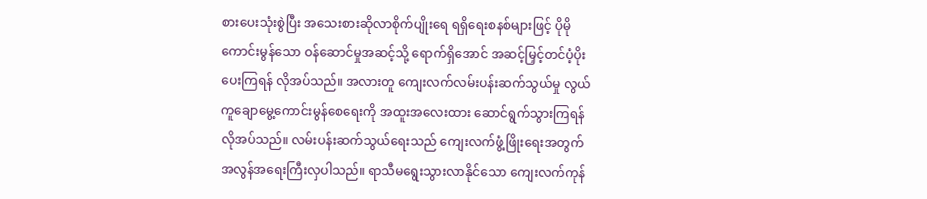စားပေးသုံးစွဲပြီး အသေးစားဆိုလာစိုက်ပျိုးရေ ရရှိရေးစနစ်များဖြင့် ပိုမိုကောင်းမွန်သော ဝန်ဆောင်မှုအဆင့်သို့ ရောက်ရှိအောင် အဆင့်မြှင့်တင်ပံ့ပိုးပေးကြရန် လိုအပ်သည်။ အလားတူ ကျေးလက်လမ်းပန်းဆက်သွယ်မှု လွယ်ကူချောမွေ့ကောင်းမွန်စေရေးကို အထူးအလေးထား ဆောင်ရွက်သွားကြရန် လိုအပ်သည်။ လမ်းပန်းဆက်သွယ်ရေးသည် ကျေးလက်ဖွံ့ဖြိုးရေးအတွက် အလွန်အရေးကြီးလှပါသည်။ ရာသီမရွေးသွားလာနိုင်သော ကျေးလက်ကုန်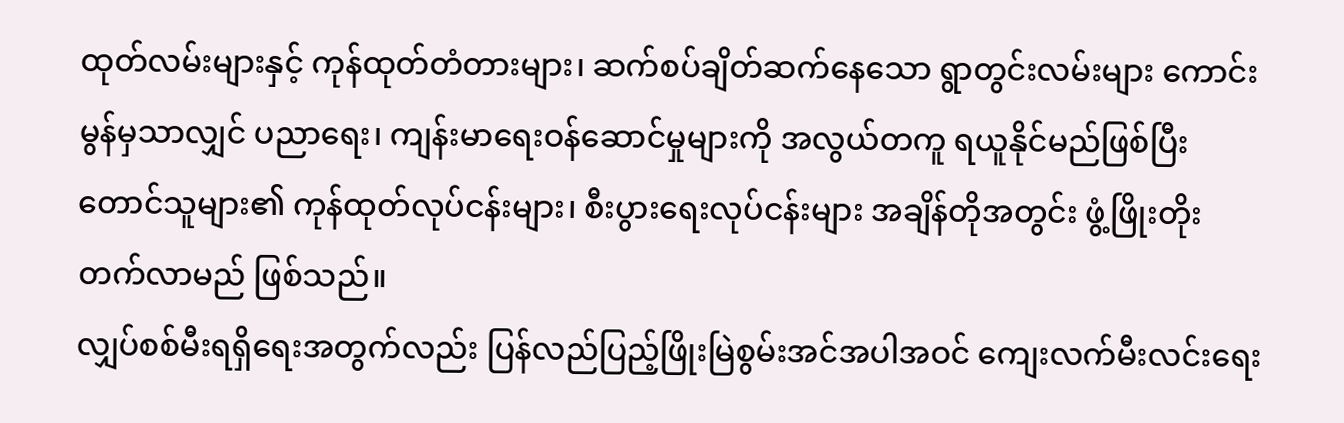ထုတ်လမ်းများနှင့် ကုန်ထုတ်တံတားများ၊ ဆက်စပ်ချိတ်ဆက်နေသော ရွာတွင်းလမ်းများ ကောင်းမွန်မှသာလျှင် ပညာရေး၊ ကျန်းမာရေးဝန်ဆောင်မှုများကို အလွယ်တကူ ရယူနိုင်မည်ဖြစ်ပြီး တောင်သူများ၏ ကုန်ထုတ်လုပ်ငန်းများ၊ စီးပွားရေးလုပ်ငန်းများ အချိန်တိုအတွင်း ဖွံ့ဖြိုးတိုးတက်လာမည် ဖြစ်သည်။
လျှပ်စစ်မီးရရှိရေးအတွက်လည်း ပြန်လည်ပြည့်ဖြိုးမြဲစွမ်းအင်အပါအဝင် ကျေးလက်မီးလင်းရေး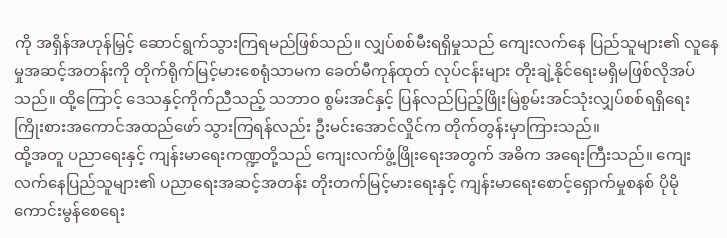ကို အရှိန်အဟုန်မြှင့် ဆောင်ရွက်သွားကြရမည်ဖြစ်သည်။ လျှပ်စစ်မီးရရှိမှုသည် ကျေးလက်နေ ပြည်သူများ၏ လူနေမှုအဆင့်အတန်းကို တိုက်ရိုက်မြင့်မားစေရုံသာမက ခေတ်မီကုန်ထုတ် လုပ်ငန်းများ တိုးချဲ့နိုင်ရေးမရှိမဖြစ်လိုအပ်သည်။ ထို့ကြောင့် ဒေသနှင့်ကိုက်ညီသည့် သဘာဝ စွမ်းအင်နှင့် ပြန်လည်ပြည့်ဖြိုးမြဲစွမ်းအင်သုံးလျှပ်စစ်ရရှိရေး ကြိုးစားအကောင်အထည်ဖော် သွားကြရန်လည်း ဦးမင်းအောင်လှိုင်က တိုက်တွန်းမှာကြားသည်။
ထို့အတူ ပညာရေးနှင့် ကျန်းမာရေးကဏ္ဍတို့သည် ကျေးလက်ဖွံ့ဖြိုးရေးအတွက် အဓိက အရေးကြီးသည်။ ကျေးလက်နေပြည်သူများ၏ ပညာရေးအဆင့်အတန်း တိုးတက်မြင့်မားရေးနှင့် ကျန်းမာရေးစောင့်ရှောက်မှုစနစ် ပိုမိုကောင်းမွန်စေရေး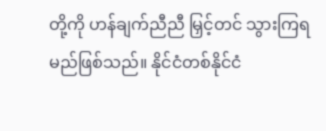တို့ကို ဟန်ချက်ညီညီ မြှင့်တင် သွားကြရမည်ဖြစ်သည်။ နိုင်ငံတစ်နိုင်ငံ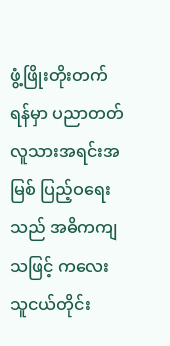ဖွံ့ဖြိုးတိုးတက်ရန်မှာ ပညာတတ်လူသားအရင်းအမြစ် ပြည့်ဝရေးသည် အဓိကကျသဖြင့် ကလေးသူငယ်တိုင်း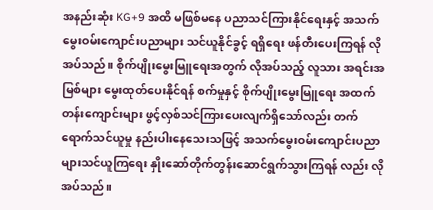အနည်းဆုံး KG+9 အထိ မဖြစ်မနေ ပညာသင်ကြားနိုင်ရေးနှင့် အသက်မွေးဝမ်းကျောင်းပညာများ သင်ယူနိုင်ခွင့် ရရှိရေး ဖန်တီးပေးကြရန် လိုအပ်သည်။ စိုက်ပျိုးမွေးမြူရေးအတွက် လိုအပ်သည့် လူသား အရင်းအမြစ်များ မွေးထုတ်ပေးနိုင်ရန် စက်မှုနှင့် စိုက်ပျိုးမွေးမြူရေး အထက်တန်းကျောင်းများ ဖွင့်လှစ်သင်ကြားပေးလျက်ရှိသော်လည်း တက်ရောက်သင်ယူမှု နည်းပါးနေသေးသဖြင့် အသက်မွေးဝမ်းကျောင်းပညာများသင်ယူကြရေး နှိုးဆော်တိုက်တွန်းဆောင်ရွက်သွားကြရန် လည်း လိုအပ်သည်။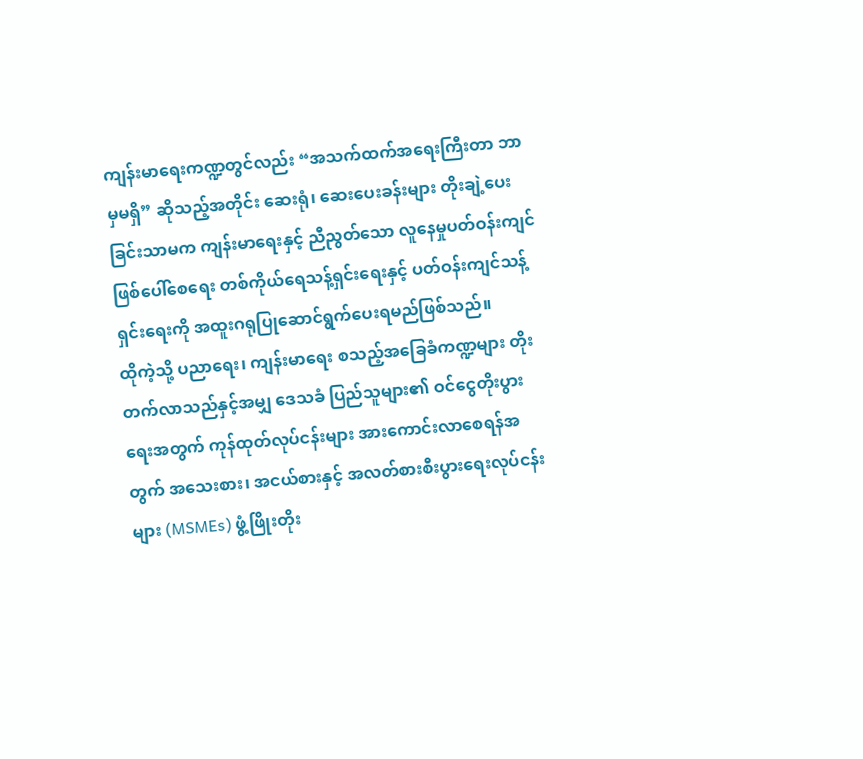ကျန်းမာရေးကဏ္ဍတွင်လည်း “အသက်ထက်အရေးကြီးတာ ဘာမှမရှိ” ဆိုသည့်အတိုင်း ဆေးရုံ၊ ဆေးပေးခန်းများ တိုးချဲ့ပေးခြင်းသာမက ကျန်းမာရေးနှင့် ညီညွတ်သော လူနေမှုပတ်ဝန်းကျင်ဖြစ်ပေါ်စေရေး တစ်ကိုယ်ရေသန့်ရှင်းရေးနှင့် ပတ်ဝန်းကျင်သန့်ရှင်းရေးကို အထူးဂရုပြုဆောင်ရွက်ပေးရမည်ဖြစ်သည်။
ထိုကဲ့သို့ ပညာရေး၊ ကျန်းမာရေး စသည့်အခြေခံကဏ္ဍများ တိုးတက်လာသည်နှင့်အမျှ ဒေသခံ ပြည်သူများ၏ ဝင်ငွေတိုးပွားရေးအတွက် ကုန်ထုတ်လုပ်ငန်းများ အားကောင်းလာစေရန်အတွက် အသေးစား၊ အငယ်စားနှင့် အလတ်စားစီးပွားရေးလုပ်ငန်းများ (MSMEs) ဖွံ့ဖြိုးတိုး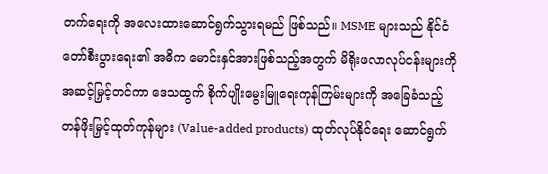တက်ရေးကို အလေးထားဆောင်ရွက်သွားရမည် ဖြစ်သည်။ MSME များသည် နိုင်ငံတော်စီးပွားရေး၏ အဓိက မောင်းနှင်အားဖြစ်သည့်အတွက် မိရိုးဖလာလုပ်ငန်းများကို အဆင့်မြှင့်တင်ကာ ဒေသထွက် စိုက်ပျိုးမွေးမြူရေးကုန်ကြမ်းများကို အခြေခံသည့် တန်ဖိုးမြှင့်ထုတ်ကုန်များ (Value-added products) ထုတ်လုပ်နိုင်ရေး ဆောင်ရွက်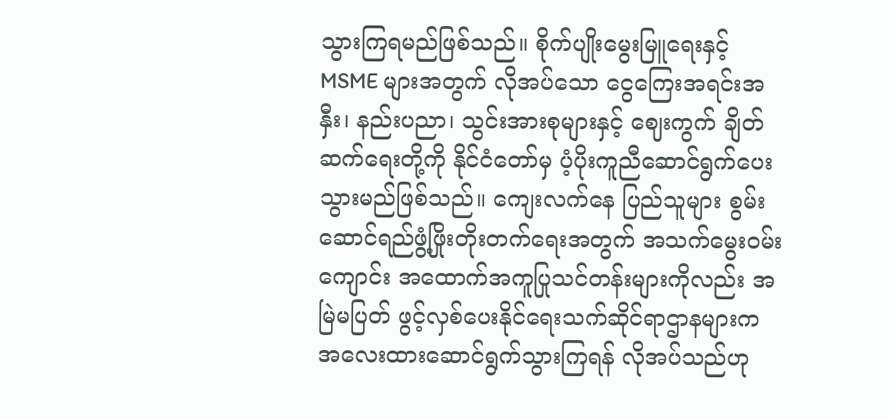သွားကြရမည်ဖြစ်သည်။ စိုက်ပျိုးမွေးမြူရေးနှင့် MSME များအတွက် လိုအပ်သော ငွေကြေးအရင်းအနှီး၊ နည်းပညာ၊ သွင်းအားစုများနှင့် ဈေးကွက် ချိတ်ဆက်ရေးတို့ကို နိုင်ငံတော်မှ ပံ့ပိုးကူညီဆောင်ရွက်ပေးသွားမည်ဖြစ်သည်။ ကျေးလက်နေ ပြည်သူများ စွမ်းဆောင်ရည်ဖွံ့ဖြိုးတိုးတက်ရေးအတွက် အသက်မွေးဝမ်းကျောင်း အထောက်အကူပြုသင်တန်းများကိုလည်း အမြဲမပြတ် ဖွင့်လှစ်ပေးနိုင်ရေးသက်ဆိုင်ရာဌာနများက အလေးထားဆောင်ရွက်သွားကြရန် လိုအပ်သည်ဟု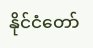နိုင်ငံတော်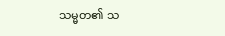သမ္မတ၏ သ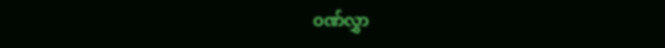ဝဏ်လွှာ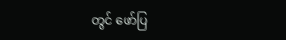တွင် ဖော်ပြ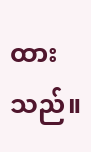ထားသည်။